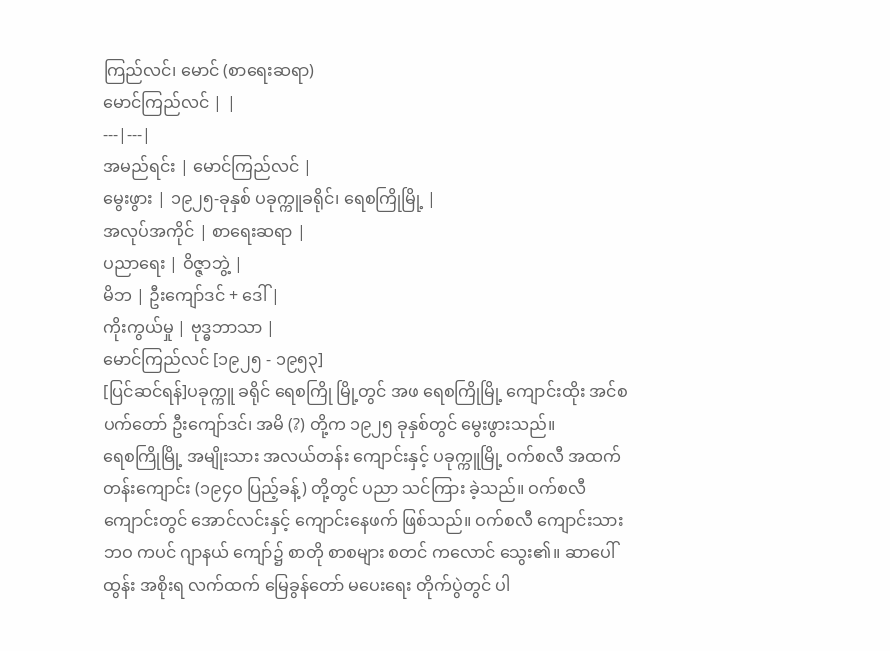ကြည်လင်၊ မောင် (စာရေးဆရာ)
မောင်ကြည်လင် | |
---|---|
အမည်ရင်း | မောင်ကြည်လင် |
မွေးဖွား | ၁၉၂၅-ခုနှစ် ပခုက္ကူခရိုင်၊ ရေစကြိုမြို့ |
အလုပ်အကိုင် | စာရေးဆရာ |
ပညာရေး | ဝိဇ္ဇာဘွဲ့ |
မိဘ | ဦးကျော်ဒင် + ဒေါ် |
ကိုးကွယ်မှု | ဗုဒ္ဓဘာသာ |
မောင်ကြည်လင် [၁၉၂၅ - ၁၉၅၃]
[ပြင်ဆင်ရန်]ပခုက္ကူ ခရိုင် ရေစကြို မြို့တွင် အဖ ရေစကြိုမြို့ ကျောင်းထိုး အင်စပက်တော် ဦးကျော်ဒင်၊ အမိ (?) တို့က ၁၉၂၅ ခုနှစ်တွင် မွေးဖွားသည်။
ရေစကြိုမြို့ အမျိုးသား အလယ်တန်း ကျောင်းနှင့် ပခုက္ကူမြို့ ဝက်စလီ အထက်တန်းကျောင်း (၁၉၄ဝ ပြည့်ခန့်) တို့တွင် ပညာ သင်ကြား ခဲ့သည်။ ဝက်စလီ ကျောင်းတွင် အောင်လင်းနှင့် ကျောင်းနေဖက် ဖြစ်သည်။ ဝက်စလီ ကျောင်းသား ဘဝ ကပင် ဂျာနယ် ကျော်၌ စာတို စာစများ စတင် ကလောင် သွေး၏။ ဆာပေါ်ထွန်း အစိုးရ လက်ထက် မြေခွန်တော် မပေးရေး တိုက်ပွဲတွင် ပါ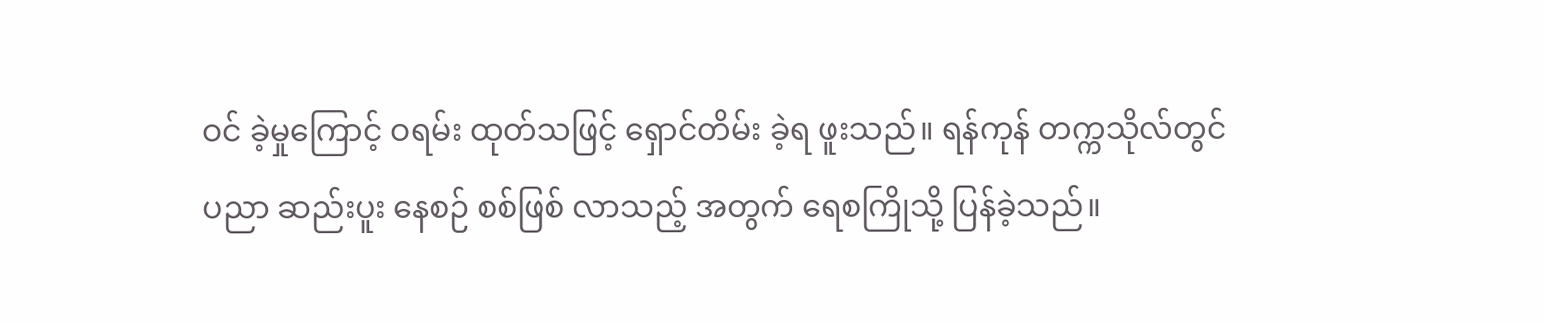ဝင် ခဲ့မှုကြောင့် ဝရမ်း ထုတ်သဖြင့် ရှောင်တိမ်း ခဲ့ရ ဖူးသည်။ ရန်ကုန် တက္ကသိုလ်တွင် ပညာ ဆည်းပူး နေစဉ် စစ်ဖြစ် လာသည့် အတွက် ရေစကြိုသို့ ပြန်ခဲ့သည်။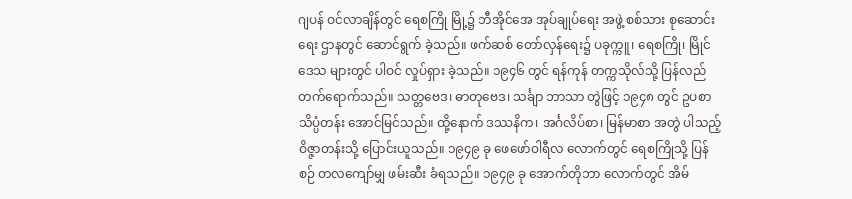ဂျပန် ဝင်လာချိန်တွင် ရေစကြို မြို့၌ ဘီအိုင်အေ အုပ်ချုပ်ရေး အဖွဲ့ စစ်သား စုဆောင်းရေး ဌာနတွင် ဆောင်ရွက် ခဲ့သည်။ ဖက်ဆစ် တော်လှန်ရေး၌ ပခုက္ကူ၊ ရေစကြို၊ မြိုင် ဒေသ များတွင် ပါဝင် လှုပ်ရှား ခဲ့သည်။ ၁၉၄၆ တွင် ရန်ကုန် တက္ကသိုလ်သို့ ပြန်လည် တက်ရောက်သည်။ သတ္တဗေဒ၊ ဓာတုဗေဒ၊ သင်္ချာ ဘာသာ တွဲဖြင့် ၁၉၄၈ တွင် ဥပစာ သိပ္ပံတန်း အောင်မြင်သည်။ ထို့နောက် ဒဿနိက၊ အင်္ဂလိပ်စာ၊ မြန်မာစာ အတွဲ ပါသည့် ဝိဇ္ဇာတန်းသို့ ပြောင်းယူသည်။ ၁၉၄၉ ခု ဖေဖော်ဝါရီလ လောက်တွင် ရေစကြိုသို့ ပြန်စဉ် တလကျော်မျှ ဖမ်းဆီး ခံရသည်။ ၁၉၄၉ ခု အောက်တိုဘာ လောက်တွင် အိမ်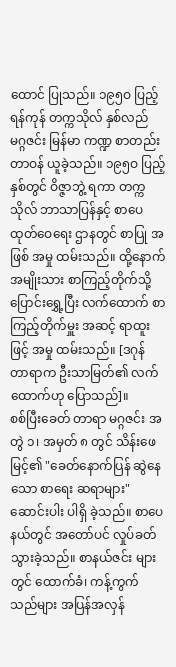ထောင် ပြုသည်။ ၁၉၅ဝ ပြည့် ရန်ကုန် တက္ကသိုလ် နှစ်လည် မဂ္ဂဇင်း မြန်မာ ကဏ္ဍ စာတည်း တာဝန် ယူခဲ့သည်။ ၁၉၅ဝ ပြည့် နှစ်တွင် ဝိဇ္ဇာဘွဲ့ ရကာ တက္ကသိုလ် ဘာသာပြန်နှင့် စာပေ ထုတ်ဝေရေး ဌာနတွင် စာပြု အဖြစ် အမှု ထမ်းသည်။ ထို့နောက် အမျိုးသား စာကြည့်တိုက်သို့ ပြောင်းရွှေ့ပြီး လက်ထောက် စာကြည့်တိုက်မှူး အဆင့် ရာထူးဖြင့် အမှု ထမ်းသည်။ [ဒဂုန် တာရာက ဦးသာမြတ်၏ လက်ထောက်ဟု ပြောသည်]။
စစ်ပြီးခေတ် တာရာ မဂ္ဂဇင်း အတွဲ ၁၊ အမှတ် ၈ တွင် သိန်းဖေမြင့်၏ "ခေတ်နောက်ပြန် ဆွဲနေသော စာရေး ဆရာများ" ဆောင်းပါး ပါရှိ ခဲ့သည်။ စာပေ နယ်တွင် အတော်ပင် လှုပ်ခတ် သွားခဲ့သည်။ စာနယ်ဇင်း များတွင် ထောက်ခံ၊ ကန့်ကွက် သည်များ အပြန်အလှန်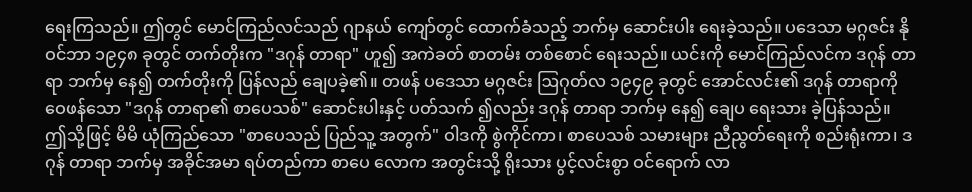ရေးကြသည်။ ဤတွင် မောင်ကြည်လင်သည် ဂျာနယ် ကျော်တွင် ထောက်ခံသည့် ဘက်မှ ဆောင်းပါး ရေးခဲ့သည်။ ပဒေသာ မဂ္ဂဇင်း နိုဝင်ဘာ ၁၉၄၈ ခုတွင် တက်တိုးက "ဒဂုန် တာရာ" ဟူ၍ အကဲခတ် စာတမ်း တစ်စောင် ရေးသည်။ ယင်းကို မောင်ကြည်လင်က ဒဂုန် တာရာ ဘက်မှ နေ၍ တက်တိုးကို ပြန်လည် ချေပခဲ့၏။ တဖန် ပဒေသာ မဂ္ဂဇင်း ဩဂုတ်လ ၁၉၄၉ ခုတွင် အောင်လင်း၏ ဒဂုန် တာရာကို ဝေဖန်သော "ဒဂုန် တာရာ၏ စာပေသစ်" ဆောင်းပါးနှင့် ပတ်သက် ၍လည်း ဒဂုန် တာရာ ဘက်မှ နေ၍ ချေပ ရေးသား ခဲ့ပြန်သည်။ ဤသို့ဖြင့် မိမိ ယုံကြည်သော "စာပေသည် ပြည်သူ့ အတွက်" ဝါဒကို စွဲကိုင်ကာ၊ စာပေသစ် သမားများ ညီညွတ်ရေးကို စည်းရုံးကာ၊ ဒဂုန် တာရာ ဘက်မှ အခိုင်အမာ ရပ်တည်ကာ စာပေ လောက အတွင်းသို့ ရိုးသား ပွင့်လင်းစွာ ဝင်ရောက် လာ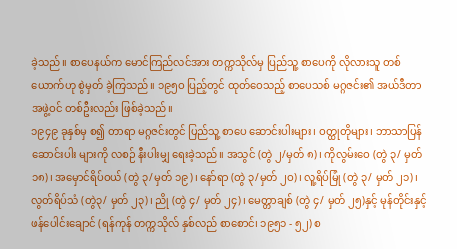ခဲ့သည်။ စာပေနယ်က မောင်ကြည်လင်အား တက္ကသိုလ်မှ ပြည်သူ့ စာပေကို လိုလားသူ တစ်ယောက်ဟု စွဲမှတ် ခဲ့ကြသည်။ ၁၉၅ဝ ပြည့်တွင် ထုတ်ဝေသည့် စာပေသစ် မဂ္ဂဇင်း၏ အယ်ဒီတာ အဖွဲ့ဝင် တစ်ဦးလည်း ဖြစ်ခဲ့သည်။
၁၉၄၉ ခုနှစ်မှ စ၍ တာရာ မဂ္ဂဇင်းတွင် ပြည်သူ့ စာပေ ဆောင်းပါးများ၊ ဝတ္ထုတိုများ၊ ဘာသာပြန် ဆောင်းပါး များကို လစဉ် နီးပါးမျှ ရေးခဲ့သည်။ အသွင် (တွဲ ၂/မှတ် ၈)၊ ကိုလွမ်းဝေ (တွဲ ၃/ မှတ် ၁၈)၊ အမှောင်ရိပ်ဝယ် (တွဲ ၃/မှတ် ၁၉)၊ နော်ရာ (တွဲ ၃/မှတ် ၂ဝ)၊ လူ့ရိပ်မြုံ (တွဲ ၃/ မှတ် ၂၁)၊ လွတ်ရိပ်သံ (တွဲ၃/ မှတ် ၂၃)၊ ညို (တွဲ ၄/ မှတ် ၂၄)၊ မေတ္တာချစ် (တွဲ ၄/ မှတ် ၂၅)နှင့် မုန်တိုင်းနှင့် ဖန်ပေါင်းချောင် (ရန်ကုန် တက္ကသိုလ် နှစ်လည် စာစောင်၊ ၁၉၅၁ - ၅၂) စ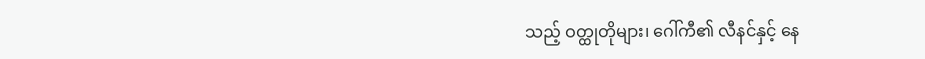သည့် ဝတ္ထုတိုများ၊ ဂေါ်ကီ၏ လီနင်နှင့် နေ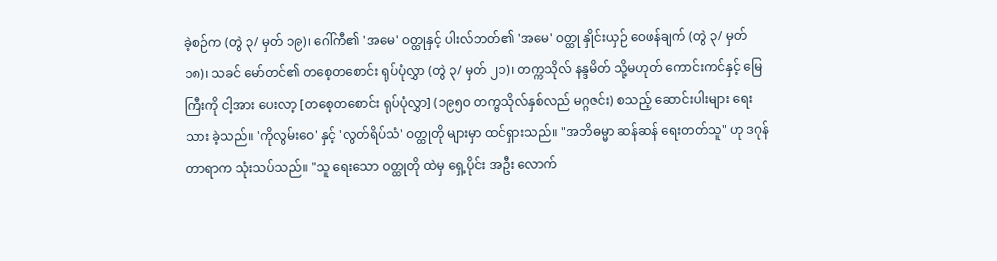ခဲ့စဉ်က (တွဲ ၃/ မှတ် ၁၉)၊ ဂေါ်ကီ၏ 'အမေ' ဝတ္ထုနှင့် ပါးလ်ဘတ်၏ 'အမေ' ဝတ္ထု နှိုင်းယှဉ် ဝေဖန်ချက် (တွဲ ၃/ မှတ် ၁၈)၊ သခင် မော်တင်၏ တစေ့တစောင်း ရုပ်ပုံလွှာ (တွဲ ၃/ မှတ် ၂၁)၊ တက္ကသိုလ် နန္ဒမိတ် သို့မဟုတ် ကောင်းကင်နှင့် မြေကြီးကို ငါ့အား ပေးလာ့ [တစေ့တစောင်း ရုပ်ပုံလွှာ] (၁၉၅ဝ တက္ဗသိုလ်နှစ်လည် မဂ္ဂဇင်း) စသည့် ဆောင်းပါးများ ရေးသား ခဲ့သည်။ 'ကိုလွမ်းဝေ' နှင့် 'လွတ်ရိပ်သံ' ဝတ္ထုတို များမှာ ထင်ရှားသည်။ "အဘိဓမ္မာ ဆန်ဆန် ရေးတတ်သူ" ဟု ဒဂုန် တာရာက သုံးသပ်သည်။ "သူ ရေးသော ဝတ္ထုတို ထဲမှ ရှေ့ပိုင်း အဦး လောက်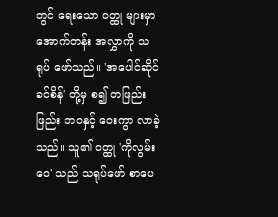တွင် ရေးသော ဝတ္ထု များမှာ အောက်တန်း အလွှာကို သရုပ် ဖော်သည်။ 'အပေါင်ဆိုင် ခင်စိန်' တို့မှ စ၍ တဖြည်းဖြည်း ဘဝနှင့် ဝေးကွာ လာခဲ့သည်။ သူ၏ ဝတ္ထု 'ကိုလွမ်းဝေ' သည် သရုပ်ဖော် စာပေ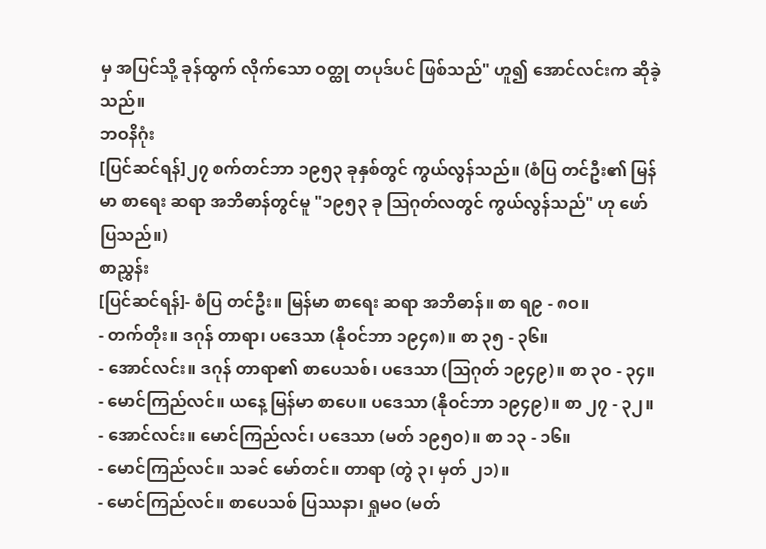မှ အပြင်သို့ ခုန်ထွက် လိုက်သော ဝတ္ထု တပုဒ်ပင် ဖြစ်သည်" ဟူ၍ အောင်လင်းက ဆိုခဲ့သည်။
ဘဝနိဂုံး
[ပြင်ဆင်ရန်]၂၇ စက်တင်ဘာ ၁၉၅၃ ခုနှစ်တွင် ကွယ်လွန်သည်။ (စံပြ တင်ဦး၏ မြန်မာ စာရေး ဆရာ အဘိဓာန်တွင်မူ "၁၉၅၃ ခု ဩဂုတ်လတွင် ကွယ်လွန်သည်" ဟု ဖော်ပြသည်။)
စာညွှန်း
[ပြင်ဆင်ရန်]- စံပြ တင်ဦး။ မြန်မာ စာရေး ဆရာ အဘိဓာန်။ စာ ရ၉ - ၈ဝ။
- တက်တိုး။ ဒဂုန် တာရာ၊ ပဒေသာ (နိုဝင်ဘာ ၁၉၄၈)။ စာ ၃၅ - ၃၆။
- အောင်လင်း။ ဒဂုန် တာရာ၏ စာပေသစ်၊ ပဒေသာ (ဩဂုတ် ၁၉၄၉)။ စာ ၃ဝ - ၃၄။
- မောင်ကြည်လင်။ ယနေ့ မြန်မာ စာပေ။ ပဒေသာ (နိုဝင်ဘာ ၁၉၄၉)။ စာ ၂၇ - ၃၂။
- အောင်လင်း။ မောင်ကြည်လင်၊ ပဒေသာ (မတ် ၁၉၅ဝ)။ စာ ၁၃ - ၁၆။
- မောင်ကြည်လင်။ သခင် မော်တင်။ တာရာ (တွဲ ၃၊ မှတ် ၂၁)။
- မောင်ကြည်လင်။ စာပေသစ် ပြဿနာ၊ ရှုမဝ (မတ်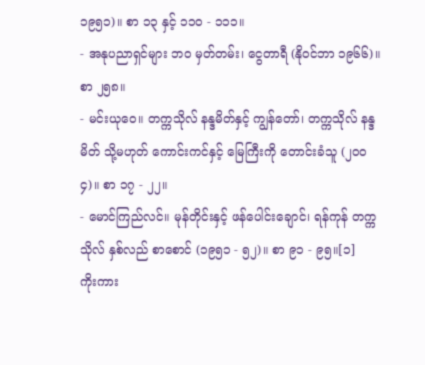၁၉၅၁)။ စာ ၁၃ နှင့် ၁၁ဝ - ၁၁၁။
- အနုပညာရှင်များ ဘဝ မှတ်တမ်း၊ ငွေတာရီ (နိုဝင်ဘာ ၁၉၆၆)။ စာ ၂၅၈။
- မင်းယုဝေ။ တက္ကသိုလ် နန္ဒမိတ်နှင့် ကျွန်တော်၊ တက္ကသိုလ် နန္ဒမိတ် သို့မဟုတ် ကောင်းကင်နှင့် မြေကြီးကို တောင်းခံသူ (၂ဝဝ၄)။ စာ ၁၇ - ၂၂။
- မောင်ကြည်လင်။ မုန်တိုင်းနှင့် ဖန်ပေါင်းချောင်၊ ရန်ကုန် တက္ကသိုလ် နှစ်လည် စာစောင် (၁၉၅၁ - ၅၂)။ စာ ၉၁ - ၉၅။[၁]
ကိုးကား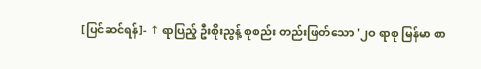[ပြင်ဆင်ရန်]- ↑ ရာပြည့် ဦးစိုးညွန့် စုစည်း တည်းဖြတ်သော '၂ဝ ရာစု မြန်မာ စာ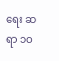ရေး ဆရာ ၁ဝ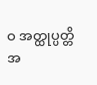ဝ အတ္ထုပ္ပတ္တိ အ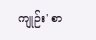ကျုဉ်း' စာ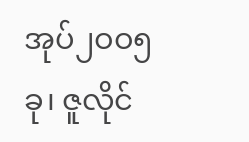အုပ်၂ဝဝ၅ ခု၊ ဇူလိုင်